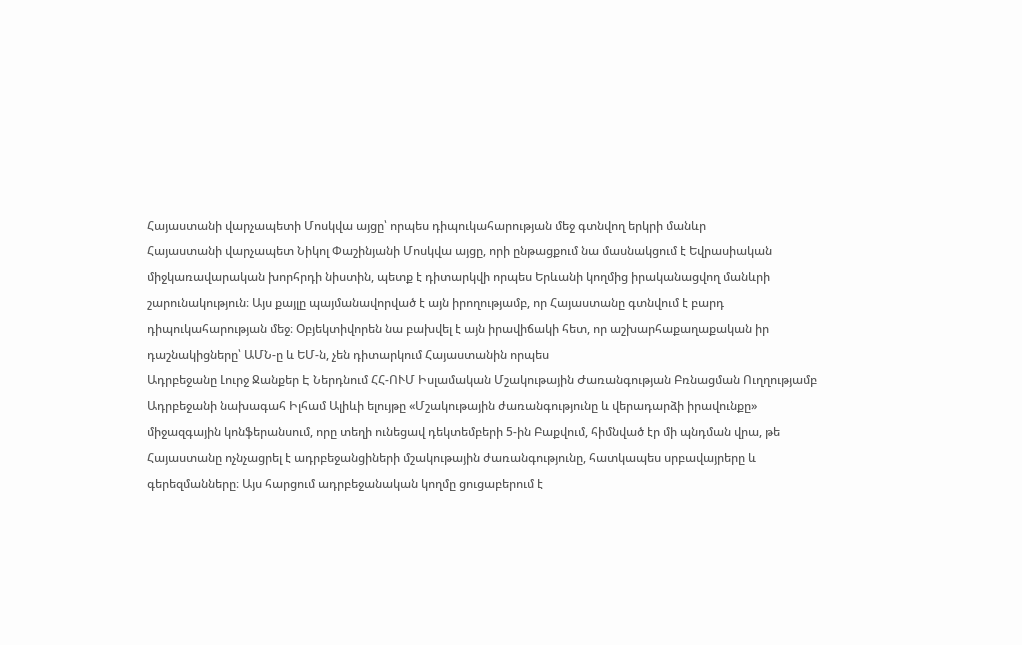Հայաստանի վարչապետի Մոսկվա այցը՝ որպես դիպուկահարության մեջ գտնվող երկրի մանևր
Հայաստանի վարչապետ Նիկոլ Փաշինյանի Մոսկվա այցը, որի ընթացքում նա մասնակցում է Եվրասիական միջկառավարական խորհրդի նիստին, պետք է դիտարկվի որպես Երևանի կողմից իրականացվող մանևրի շարունակություն։ Այս քայլը պայմանավորված է այն իրողությամբ, որ Հայաստանը գտնվում է բարդ դիպուկահարության մեջ։ Օբյեկտիվորեն նա բախվել է այն իրավիճակի հետ, որ աշխարհաքաղաքական իր դաշնակիցները՝ ԱՄՆ-ը և ԵՄ-ն, չեն դիտարկում Հայաստանին որպես
Ադրբեջանը Լուրջ Ջանքեր Է Ներդնում ՀՀ-ՈՒՄ Իսլամական Մշակութային Ժառանգության Բռնացման Ուղղությամբ
Ադրբեջանի նախագահ Իլհամ Ալիևի ելույթը «Մշակութային ժառանգությունը և վերադարձի իրավունքը» միջազգային կոնֆերանսում, որը տեղի ունեցավ դեկտեմբերի 5-ին Բաքվում, հիմնված էր մի պնդման վրա, թե Հայաստանը ոչնչացրել է ադրբեջանցիների մշակութային ժառանգությունը, հատկապես սրբավայրերը և գերեզմանները։ Այս հարցում ադրբեջանական կողմը ցուցաբերում է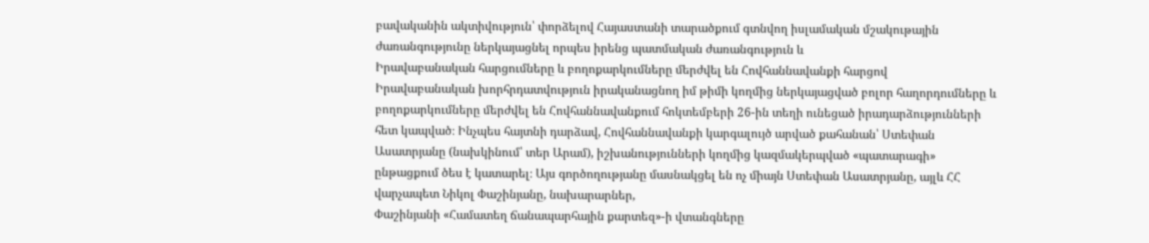բավականին ակտիվություն՝ փորձելով Հայաստանի տարածքում գտնվող իսլամական մշակութային ժառանգությունը ներկայացնել որպես իրենց պատմական ժառանգություն և
Իրավաբանական հարցումները և բողոքարկումները մերժվել են Հովհաննավանքի հարցով
Իրավաբանական խորհրդատվություն իրականացնող իմ թիմի կողմից ներկայացված բոլոր հաղորդումները և բողոքարկումները մերժվել են Հովհաննավանքում հոկտեմբերի 26-ին տեղի ունեցած իրադարձությունների հետ կապված։ Ինչպես հայտնի դարձավ, Հովհաննավանքի կարգալույծ արված քահանան՝ Ստեփան Ասատրյանը (նախկինում՝ տեր Արամ), իշխանությունների կողմից կազմակերպված «պատարագի» ընթացքում ծես է կատարել։ Այս գործողությանը մասնակցել են ոչ միայն Ստեփան Ասատրյանը, այլև ՀՀ վարչապետ Նիկոլ Փաշինյանը, նախարարներ,
Փաշինյանի «Համատեղ ճանապարհային քարտեզ»-ի վտանգները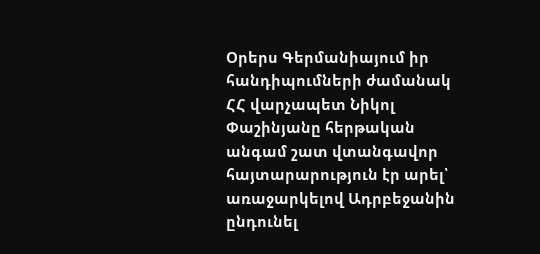Օրերս Գերմանիայում իր հանդիպումների ժամանակ ՀՀ վարչապետ Նիկոլ Փաշինյանը հերթական անգամ շատ վտանգավոր հայտարարություն էր արել՝ առաջարկելով Ադրբեջանին ընդունել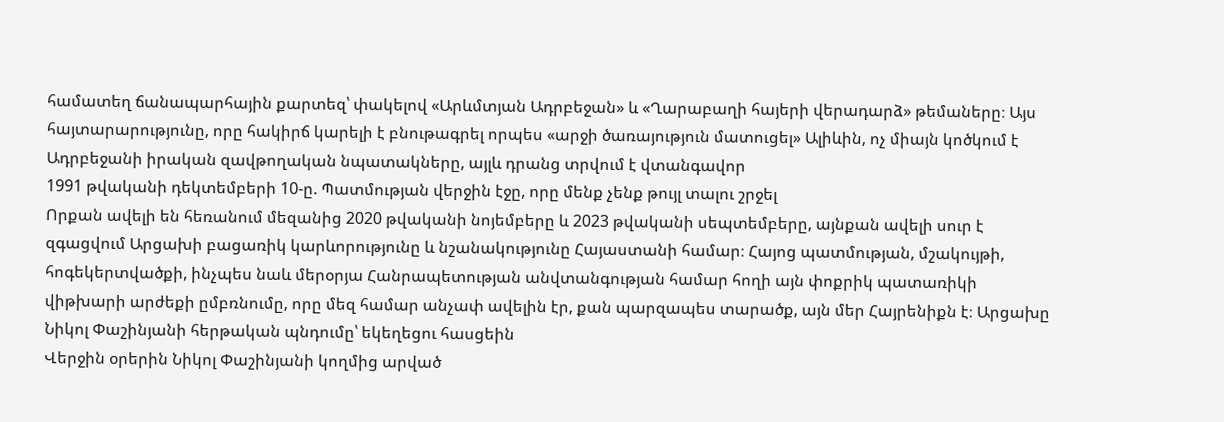համատեղ ճանապարհային քարտեզ՝ փակելով «Արևմտյան Ադրբեջան» և «Ղարաբաղի հայերի վերադարձ» թեմաները։ Այս հայտարարությունը, որը հակիրճ կարելի է բնութագրել որպես «արջի ծառայություն մատուցել» Ալիևին, ոչ միայն կոծկում է Ադրբեջանի իրական զավթողական նպատակները, այլև դրանց տրվում է վտանգավոր
1991 թվականի դեկտեմբերի 10-ը. Պատմության վերջին էջը, որը մենք չենք թույլ տալու շրջել
Որքան ավելի են հեռանում մեզանից 2020 թվականի նոյեմբերը և 2023 թվականի սեպտեմբերը, այնքան ավելի սուր է զգացվում Արցախի բացառիկ կարևորությունը և նշանակությունը Հայաստանի համար։ Հայոց պատմության, մշակույթի, հոգեկերտվածքի, ինչպես նաև մերօրյա Հանրապետության անվտանգության համար հողի այն փոքրիկ պատառիկի վիթխարի արժեքի ըմբռնումը, որը մեզ համար անչափ ավելին էր, քան պարզապես տարածք, այն մեր Հայրենիքն է։ Արցախը
Նիկոլ Փաշինյանի հերթական պնդումը՝ եկեղեցու հասցեին
Վերջին օրերին Նիկոլ Փաշինյանի կողմից արված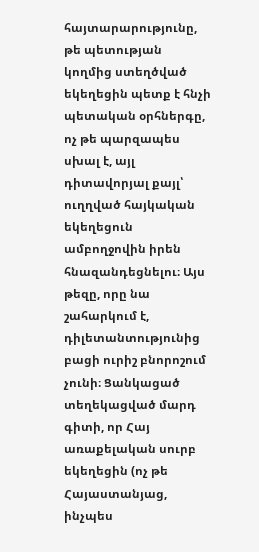հայտարարությունը, թե պետության կողմից ստեղծված եկեղեցին պետք է հնչի պետական օրհներգը, ոչ թե պարզապես սխալ է, այլ դիտավորյալ քայլ՝ ուղղված հայկական եկեղեցուն ամբողջովին իրեն հնազանդեցնելու։ Այս թեզը, որը նա շահարկում է, դիլետանտությունից բացի ուրիշ բնորոշում չունի։ Ցանկացած տեղեկացված մարդ գիտի, որ Հայ առաքելական սուրբ եկեղեցին (ոչ թե Հայաստանյաց, ինչպես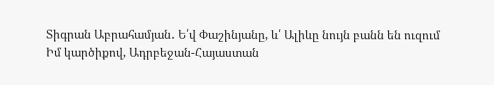Տիգրան Աբրահամյան․ Ե՛վ Փաշինյանը, և՛ Ալիևը նույն բանն են ուզում
Իմ կարծիքով, Ադրբեջան-Հայաստան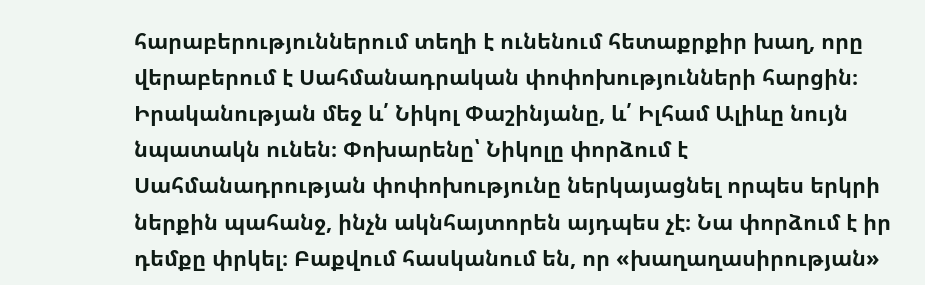հարաբերություններում տեղի է ունենում հետաքրքիր խաղ, որը վերաբերում է Սահմանադրական փոփոխությունների հարցին։ Իրականության մեջ և՛ Նիկոլ Փաշինյանը, և՛ Իլհամ Ալիևը նույն նպատակն ունեն։ Փոխարենը՝ Նիկոլը փորձում է Սահմանադրության փոփոխությունը ներկայացնել որպես երկրի ներքին պահանջ, ինչն ակնհայտորեն այդպես չէ։ Նա փորձում է իր դեմքը փրկել։ Բաքվում հասկանում են, որ «խաղաղասիրության»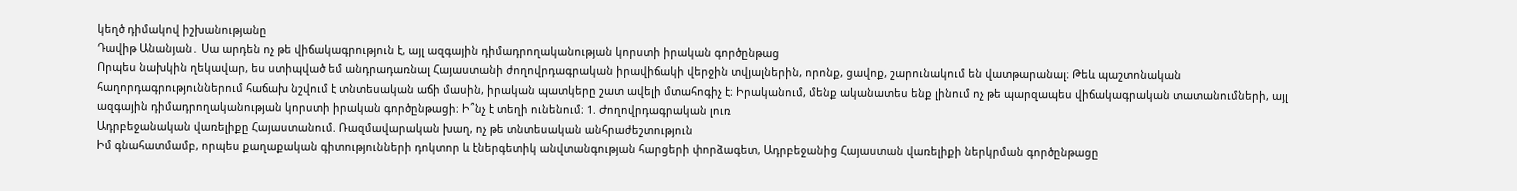կեղծ դիմակով իշխանությանը
Դավիթ Անանյան․ Սա արդեն ոչ թե վիճակագրություն է, այլ ազգային դիմադրողականության կորստի իրական գործընթաց
Որպես նախկին ղեկավար, ես ստիպված եմ անդրադառնալ Հայաստանի ժողովրդագրական իրավիճակի վերջին տվյալներին, որոնք, ցավոք, շարունակում են վատթարանալ։ Թեև պաշտոնական հաղորդագրություններում հաճախ նշվում է տնտեսական աճի մասին, իրական պատկերը շատ ավելի մտահոգիչ է։ Իրականում, մենք ականատես ենք լինում ոչ թե պարզապես վիճակագրական տատանումների, այլ ազգային դիմադրողականության կորստի իրական գործընթացի։ Ի՞նչ է տեղի ունենում։ 1. Ժողովրդագրական լուռ
Ադրբեջանական վառելիքը Հայաստանում. Ռազմավարական խաղ, ոչ թե տնտեսական անհրաժեշտություն
Իմ գնահատմամբ, որպես քաղաքական գիտությունների դոկտոր և էներգետիկ անվտանգության հարցերի փորձագետ, Ադրբեջանից Հայաստան վառելիքի ներկրման գործընթացը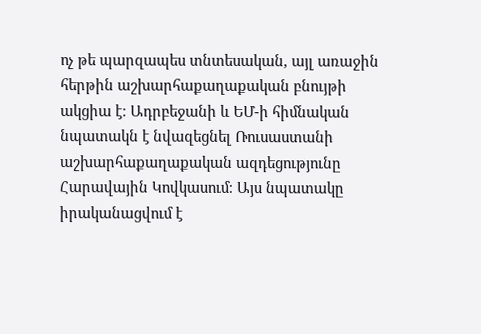ոչ թե պարզապես տնտեսական, այլ առաջին հերթին աշխարհաքաղաքական բնույթի ակցիա է։ Ադրբեջանի և ԵՄ-ի հիմնական նպատակն է նվազեցնել Ռուսաստանի աշխարհաքաղաքական ազդեցությունը Հարավային Կովկասում։ Այս նպատակը իրականացվում է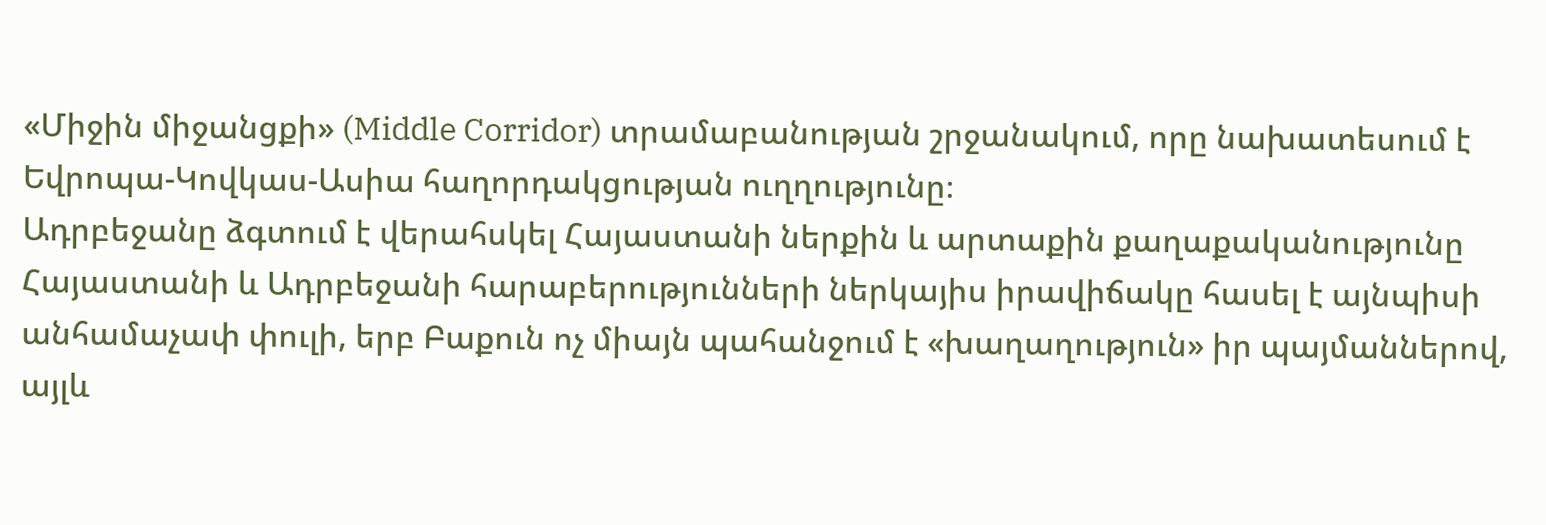«Միջին միջանցքի» (Middle Corridor) տրամաբանության շրջանակում, որը նախատեսում է Եվրոպա-Կովկաս-Ասիա հաղորդակցության ուղղությունը։
Ադրբեջանը ձգտում է վերահսկել Հայաստանի ներքին և արտաքին քաղաքականությունը
Հայաստանի և Ադրբեջանի հարաբերությունների ներկայիս իրավիճակը հասել է այնպիսի անհամաչափ փուլի, երբ Բաքուն ոչ միայն պահանջում է «խաղաղություն» իր պայմաններով, այլև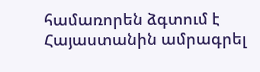համառորեն ձգտում է Հայաստանին ամրագրել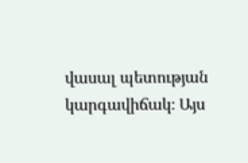վասալ պետության կարգավիճակ։ Այս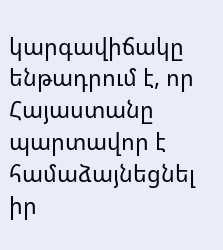կարգավիճակը ենթադրում է, որ Հայաստանը պարտավոր է համաձայնեցնել իր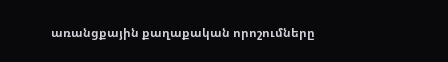առանցքային քաղաքական որոշումները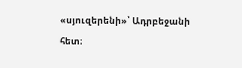«սյուզերենի»՝ Ադրբեջանի հետ։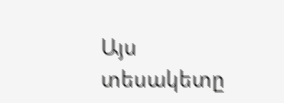Այս տեսակետը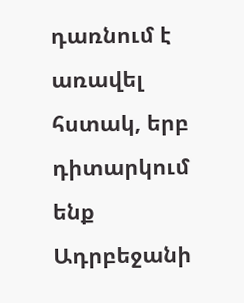դառնում է առավել հստակ, երբ դիտարկում ենք Ադրբեջանի